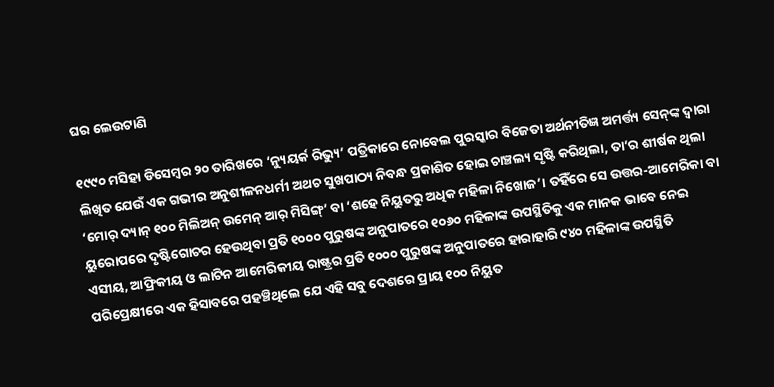ଘର ଲେଉଟାଣି

୧୯୯୦ ମସିହା ଡିସେମ୍ବର ୨୦ ତାରିଖରେ ‘ନ୍ୟୁୟର୍କ ରିଭ୍ୟୁ’ ପତ୍ରିକାରେ ନୋବେଲ ପୁରସ୍କାର ବିଜେତା ଅର୍ଥନୀତିଜ୍ଞ ଅମର୍ତ୍ତ୍ୟ ସେନ୍‌ଙ୍କ ଦ୍ବାରା ଲିଖିତ ଯେଉଁ ଏକ ଗଭୀର ଅନୁଶୀଳନଧର୍ମୀ ଅଥଚ ସୁଖପାଠ୍ୟ ନିବନ୍ଧ ପ୍ରକାଶିତ ହୋଇ ଚାଞ୍ଚଲ୍ୟ ସୃଷ୍ଟି କରିଥିଲା, ତା’ର ଶୀର୍ଷକ ଥିଲା ‘ମୋର‌୍‌ ଦ୍ୟାନ୍‌ ୧୦୦ ମିଲିଅନ୍‌ ଉମେନ୍‌ ଆର‌୍‌ ମିସିଙ୍ଗ୍‌’ ବା ‘ଶହେ ନିୟୁତରୁ ଅଧିକ ମହିଳା ନିଖୋଜ’। ତହିଁରେ ସେ ଉତ୍ତର-ଆମେରିକା ବା ୟୁରୋପରେ ଦୃଷ୍ଟିଗୋଚର ହେଉଥିବା ପ୍ରତି ୧୦୦୦ ପୁରୁଷଙ୍କ ଅନୁପାତରେ ୧୦୬୦ ମହିଳାଙ୍କ ଉପସ୍ଥିତିକୁ ଏକ ମାନକ ଭାବେ ନେଇ ଏସୀୟ, ଆଫ୍ରିକୀୟ ଓ ଲାଟିନ ଆମେରିକୀୟ ରାଷ୍ଟ୍ରର ପ୍ରତି ୧୦୦୦ ପୁରୁଷଙ୍କ ଅନୁପାତରେ ହାରାହାରି ୯୪୦ ମହିଳାଙ୍କ ଉପସ୍ଥିତି ପରିପ୍ରେକ୍ଷୀରେ ଏକ ହିସାବରେ ପହଞ୍ଚିଥିଲେ ଯେ ଏହି ସବୁ ଦେଶରେ ପ୍ରାୟ ୧୦୦ ନିୟୁତ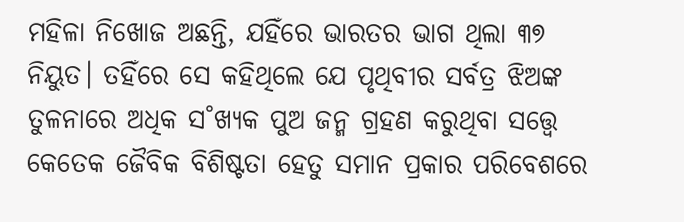ମହିଳା ନିଖୋଜ ଅଛନ୍ତି, ଯହିଁରେ ଭାରତର ଭାଗ ଥିଲା ୩୭ ନିୟୁତ। ତହିଁରେ ସେ କହିଥିଲେ ଯେ ପୃଥିବୀର ସର୍ବତ୍ର ଝିଅଙ୍କ ତୁଳନାରେ ଅଧିକ ସ˚ଖ୍ୟକ ପୁଅ ଜନ୍ମ ଗ୍ରହଣ କରୁଥିବା ସତ୍ତ୍ବେ କେତେକ ଜୈବିକ ବିଶିଷ୍ଟତା ହେତୁ ସମାନ ପ୍ରକାର ପରିବେଶରେ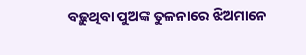ବଢ଼ୁଥିବା ପୁଅଙ୍କ ତୁଳନାରେ ଝିଅମାନେ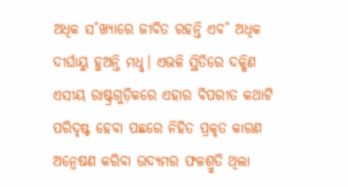ଅଧିକ ସ˚ଖ୍ୟାରେ ଜୀବିତ ରହନ୍ତି ଏବ˚ ଅଧିକ ଦୀର୍ଘାୟୁ ହୁଅନ୍ତି ମଧୢ। ଏଭଳି ସ୍ଥିତିରେ ଦକ୍ଷିଣ ଏସୀୟ ରାଷ୍ଟ୍ରଗୁଡ଼ିକରେ ଏହାର ବିପରୀତ କଥାଟି ପରିଦୃଷ୍ଟ ହେବା ପଛରେ ନିହିତ ପ୍ରକୃତ କାରଣ ଅନ୍ବେଷଣ କରିବା ଉଦ୍ୟମର ଫଳଶ୍ରୁତି ଥିଲା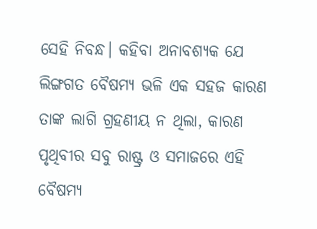ସେହି ନିବନ୍ଧ। କହିବା ଅନାବଶ୍ୟକ ଯେ ଲିଙ୍ଗଗତ ବୈଷମ୍ୟ ଭଳି ଏକ ସହଜ କାରଣ ତାଙ୍କ ଲାଗି ଗ୍ରହଣୀୟ ନ ଥିଲା, କାରଣ ପୃଥିବୀର ସବୁ ରାଷ୍ଟ୍ର ଓ ସମାଜରେ ଏହି ବୈଷମ୍ୟ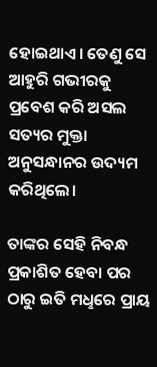ହୋଇଥାଏ। ତେଣୁ ସେ ଆହୁରି ଗଭୀରକୁ ପ୍ରବେଶ କରି ଅସଲ ସତ୍ୟର ମୁକ୍ତା ଅନୁସନ୍ଧାନର ଉଦ୍ୟମ କରିଥିଲେ।

ତାଙ୍କର ସେହି ନିବନ୍ଧ ପ୍ରକାଶିତ ହେବା ପର ଠାରୁ ଇତି ମଧୢରେ ପ୍ରାୟ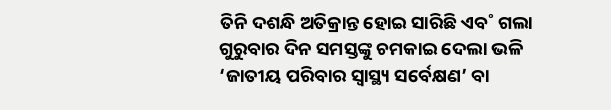ତିନି ଦଶନ୍ଧି ଅତିକ୍ରାନ୍ତ ହୋଇ ସାରିଛି ଏବ˚ ଗଲା ଗୁରୁବାର ଦିନ ସମସ୍ତଙ୍କୁ ଚମକାଇ ଦେଲା ଭଳି ‘ଜାତୀୟ ପରିବାର ସ୍ବାସ୍ଥ୍ୟ ସର୍ବେକ୍ଷଣ’ ବା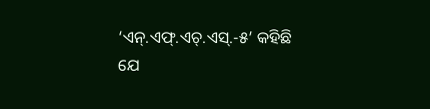‘ଏନ୍‌.ଏଫ୍‌.ଏଚ୍‌.ଏସ୍‌.-୫’ କହିଛି ଯେ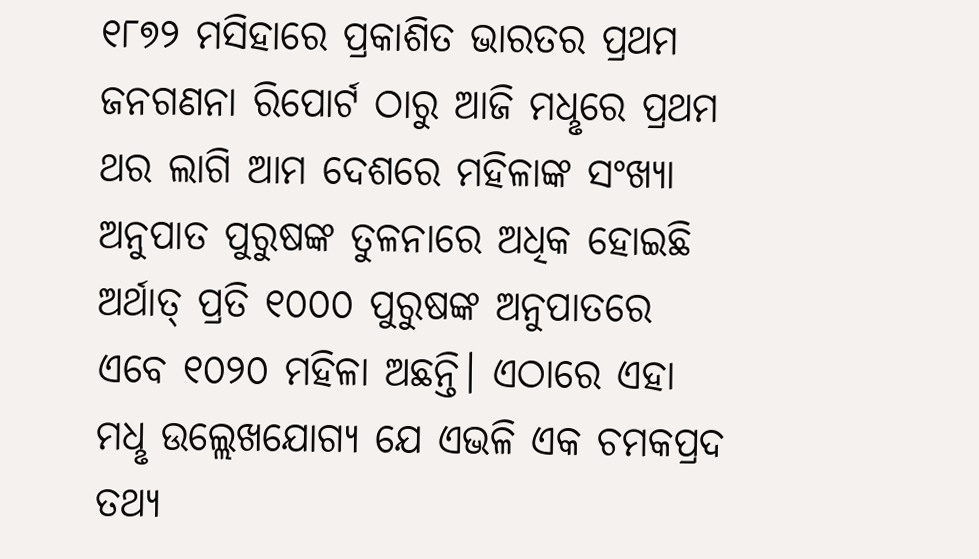୧୮୭୨ ମସିହାରେ ପ୍ରକାଶିତ ଭାରତର ପ୍ରଥମ ଜନଗଣନା ରିପୋର୍ଟ ଠାରୁ ଆଜି ମଧୢରେ ପ୍ରଥମ ଥର ଲାଗି ଆମ ଦେଶରେ ମହିଳାଙ୍କ ସଂଖ୍ୟା ଅନୁପାତ ପୁରୁଷଙ୍କ ତୁଳନାରେ ଅଧିକ ହୋଇଛି ଅର୍ଥାତ୍‌ ପ୍ରତି ୧୦୦୦ ପୁରୁଷଙ୍କ ଅନୁପାତରେ ଏବେ ୧୦୨୦ ମହିଳା ଅଛନ୍ତି। ଏଠାରେ ଏହା ମଧୢ ଉଲ୍ଲେଖଯୋଗ୍ୟ ଯେ ଏଭଳି ଏକ ଚମକପ୍ରଦ ତଥ୍ୟ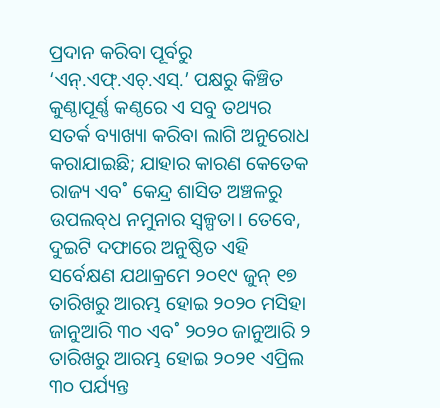ପ୍ରଦାନ କରିବା ପୂର୍ବରୁ ‘ଏନ୍‌.ଏଫ୍‌.ଏଚ୍‌.ଏସ୍‌.’ ପକ୍ଷରୁ କିଞ୍ଚିତ କୁଣ୍ଠାପୂର୍ଣ୍ଣ କଣ୍ଠରେ ଏ ସବୁ ତଥ୍ୟର ସତର୍କ ବ୍ୟାଖ୍ୟା କରିବା ଲାଗି ଅନୁରୋଧ କରାଯାଇଛି; ଯାହାର କାରଣ କେତେକ ରାଜ୍ୟ ଏବ˚ କେନ୍ଦ୍ର ଶାସିତ ଅଞ୍ଚଳରୁ ଉପଲବ୍‌ଧ ନମୁନାର ସ୍ବଳ୍ପତା। ତେବେ, ଦୁଇଟି ଦଫାରେ ଅନୁଷ୍ଠିତ ଏହି ସର୍ବେକ୍ଷଣ ଯଥାକ୍ରମେ ୨୦୧୯ ଜୁନ୍‌ ୧୭ ତାରିଖରୁ ଆରମ୍ଭ ହୋଇ ୨୦୨୦ ମସିହା ଜାନୁଆରି ୩୦ ଏବ˚ ୨୦୨୦ ଜାନୁଆରି ୨ ତାରିଖରୁ ଆରମ୍ଭ ହୋଇ ୨୦୨୧ ଏପ୍ରିଲ ୩୦ ପର୍ଯ୍ୟନ୍ତ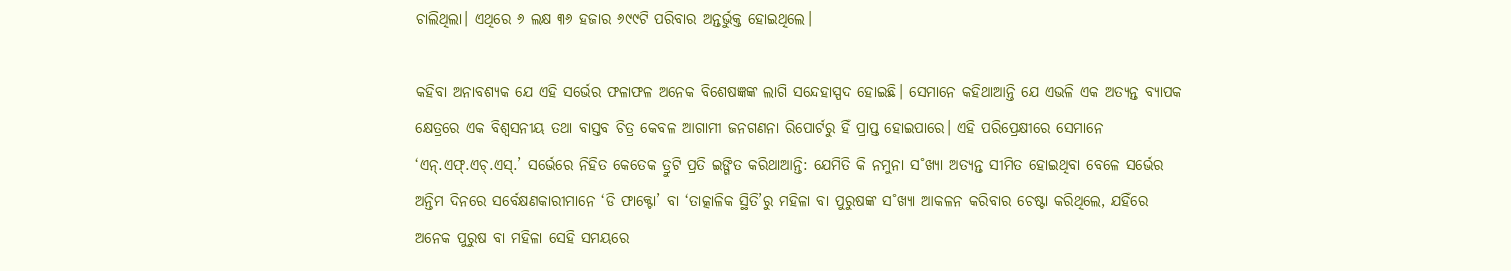ଚାଲିଥିଲା। ଏଥିରେ ୬ ଲକ୍ଷ ୩୬ ହଜାର ୬୯୯ଟି ପରିବାର ଅନ୍ତର୍ଭୁକ୍ତ ହୋଇଥିଲେ।

କହିବା ଅନାବଶ୍ୟକ ଯେ ଏହି ସର୍ଭେର ଫଳାଫଳ ଅନେକ ବିଶେଷଜ୍ଞଙ୍କ ଲାଗି ସନ୍ଦେହାସ୍ପଦ ହୋଇଛି। ସେମାନେ କହିଥାଆନ୍ତି ଯେ ଏଭଳି ଏକ ଅତ୍ୟନ୍ତ ବ୍ୟାପକ କ୍ଷେତ୍ରରେ ଏକ ବିଶ୍ବସନୀୟ ତଥା ବାସ୍ତବ ଚିତ୍ର କେବଳ ଆଗାମୀ ଜନଗଣନା ରିପୋର୍ଟରୁ ହିଁ ପ୍ରାପ୍ତ ହୋଇପାରେ। ଏହି ପରିପ୍ରେକ୍ଷୀରେ ସେମାନେ ‘ଏନ୍‌.ଏଫ୍‌.ଏଚ୍‌.ଏସ୍‌.’ ସର୍ଭେରେ ନିହିତ କେତେକ ତ୍ରୁଟି ପ୍ରତି ଇଙ୍ଗିତ କରିଥାଆନ୍ତି: ଯେମିତି କି ନମୁନା ସ˚ଖ୍ୟା ଅତ୍ୟନ୍ତ ସୀମିତ ହୋଇଥିବା ବେଳେ ସର୍ଭେର ଅନ୍ତିମ ଦିନରେ ସର୍ବେକ୍ଷଣକାରୀମାନେ ‘ଡି ଫାକ୍ଟୋ’ ବା ‘ତାତ୍କାଳିକ ସ୍ଥିତି’ରୁ ମହିଳା ବା ପୁରୁଷଙ୍କ ସ˚ଖ୍ୟା ଆକଳନ କରିବାର ଚେଷ୍ଟା କରିଥିଲେ, ଯହିଁରେ ଅନେକ ପୁରୁଷ ବା ମହିଳା ସେହି ସମୟରେ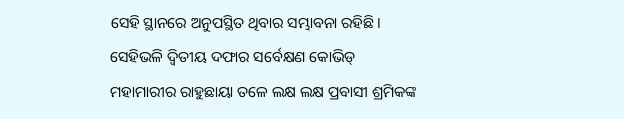ସେହି ସ୍ଥାନରେ ଅନୁପସ୍ଥିତ ଥିବାର ସମ୍ଭାବନା ରହିଛି। ସେହିଭଳି ଦ୍ବିତୀୟ ଦଫାର ସର୍ବେକ୍ଷଣ କୋଭିଡ୍‌ ମହାମାରୀର ରାହୁଛାୟା ତଳେ ଲକ୍ଷ ଲକ୍ଷ ପ୍ରବାସୀ ଶ୍ରମିକଙ୍କ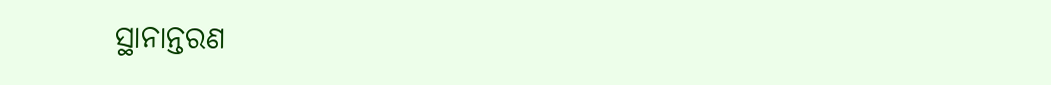ସ୍ଥାନାନ୍ତରଣ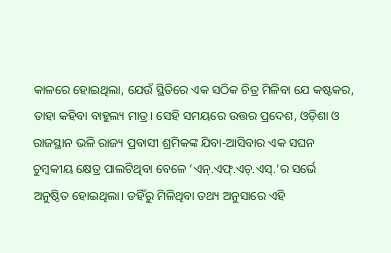କାଳରେ ହୋଇଥିଲା, ଯେଉଁ ସ୍ଥିତିରେ ଏକ ସଠିକ ଚିତ୍ର ମିଳିବା ଯେ କଷ୍ଟକର, ତାହା କହିବା ବାହୁଲ୍ୟ ମାତ୍ର। ସେହି ସମୟରେ ଉତ୍ତର ପ୍ରଦେଶ, ଓଡ଼ିଶା ଓ ରାଜସ୍ଥାନ ଭଳି ରାଜ୍ୟ ପ୍ରବାସୀ ଶ୍ରମିକଙ୍କ ଯିବା-ଆସିବାର ଏକ ସଘନ ଚୁମ୍ବକୀୟ କ୍ଷେତ୍ର ପାଲଟିଥିବା ବେଳେ ‘ଏନ୍‌.ଏଫ୍‌.ଏଚ୍‌.ଏସ୍‌.’ର ସର୍ଭେ ଅନୁଷ୍ଠିତ ହୋଇଥିଲା। ତହିଁରୁ ମିଳିଥିବା ତଥ୍ୟ ଅନୁସାରେ ଏହି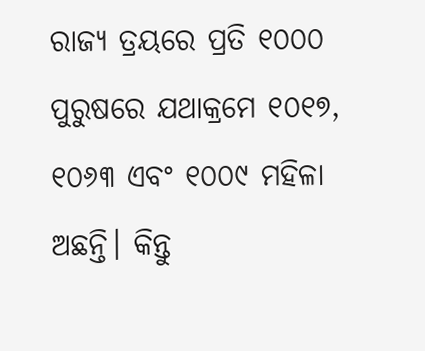ରାଜ୍ୟ ତ୍ରୟରେ ପ୍ରତି ୧୦୦୦ ପୁରୁଷରେ ଯଥାକ୍ରମେ ୧୦୧୭, ୧୦୬୩ ଏବଂ ୧୦୦୯ ମହିଳା ଅଛନ୍ତି। କିନ୍ତୁ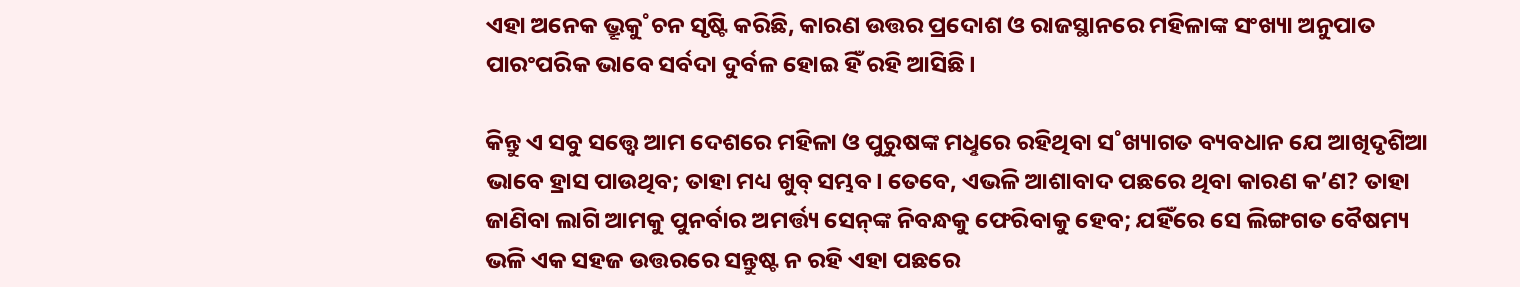ଏହା ଅନେକ ଭ୍ରୂକୁ˚ଚନ ସୃଷ୍ଟି କରିଛି, କାରଣ ଉତ୍ତର ପ୍ରଦୋଶ ଓ ରାଜସ୍ଥାନ‌ରେ ମହିଳାଙ୍କ ସଂଖ୍ୟା ଅନୁପାତ ପାରଂପରିକ ଭାବେ ସର୍ବଦା ଦୁର୍ବଳ ହୋଇ ହିଁ ରହି ଆସିଛି।

କିନ୍ତୁ ଏ ସବୁ ସତ୍ତ୍ବେ ଆମ ଦେଶରେ ମହିଳା ଓ ପୁରୁଷଙ୍କ ମଧୢରେ ରହିଥିବା ସ˚ଖ୍ୟାଗତ ବ୍ୟବଧାନ ଯେ ଆଖିଦୃଶିଆ ଭାବେ ହ୍ରାସ ପାଉଥିବ; ତାହା ମଧ୍ୟ ଖୁବ୍‌ ସମ୍ଭବ। ତେବେ, ଏଭଳି ଆଶାବାଦ ପଛରେ ଥିବା କାରଣ କ’ଣ? ତାହା ଜାଣିବା ଲାଗି ଆମକୁ ପୁନର୍ବାର ଅମର୍ତ୍ତ୍ୟ ସେନ୍‌ଙ୍କ ନିବନ୍ଧକୁ ଫେରିବାକୁ ହେବ; ଯହିଁରେ ସେ ଲିଙ୍ଗଗତ ବୈଷମ୍ୟ ଭଳି ଏକ ସହଜ ଉତ୍ତରରେ ସନ୍ତୁଷ୍ଟ ନ ରହି ଏହା ପଛରେ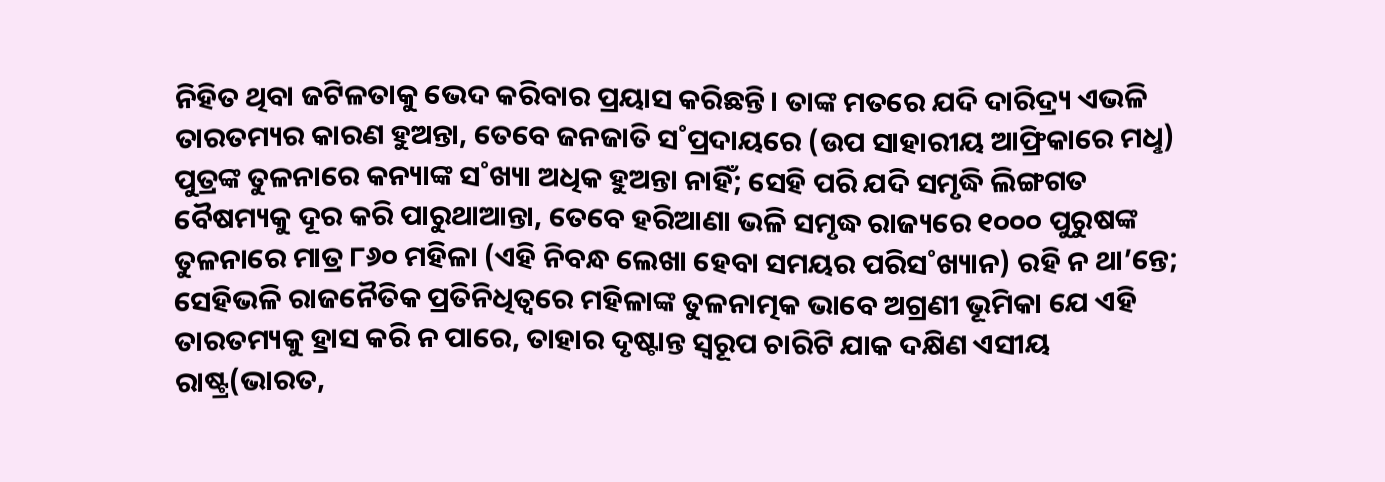ନିହିତ ଥିବା ଜଟିଳତାକୁ ଭେଦ କରିବାର ପ୍ରୟାସ କରିଛନ୍ତି। ତାଙ୍କ ମତରେ ଯଦି ଦାରିଦ୍ର୍ୟ ଏଭଳି ତାରତମ୍ୟର କାରଣ ହୁଅନ୍ତା, ତେବେ ଜନଜାତି ସ˚ପ୍ରଦାୟରେ (ଉପ ସାହାରୀୟ ଆଫ୍ରିକାରେ ମଧୢ) ପୁତ୍ରଙ୍କ ତୁଳନାରେ କନ୍ୟାଙ୍କ ସ˚ଖ୍ୟା ଅଧିକ ହୁଅନ୍ତା ନାହିଁ; ସେହି ପରି ଯଦି ସମୃଦ୍ଧି ଲିଙ୍ଗଗତ ବୈଷମ୍ୟକୁ ଦୂର କରି ପାରୁଥାଆନ୍ତା, ତେବେ ହରିଆଣା ଭଳି ସମୃଦ୍ଧ ରାଜ୍ୟରେ ୧୦୦୦ ପୁରୁଷଙ୍କ ତୁଳନାରେ ମାତ୍ର ୮୬୦ ମହିଳା (ଏହି ନିବନ୍ଧ ଲେଖା ହେବା ସମୟର ପରିସ˚ଖ୍ୟାନ) ରହି ନ ଥା’ନ୍ତେ; ସେହିଭଳି ରାଜନୈତିକ ପ୍ରତିନିଧିତ୍ବରେ ମହିଳାଙ୍କ ତୁଳନାତ୍ମକ ଭାବେ ଅଗ୍ରଣୀ ଭୂମିକା ଯେ ଏହି ତାରତମ୍ୟକୁ ହ୍ରାସ କରି ନ ପାରେ, ତାହାର ଦୃଷ୍ଟାନ୍ତ ସ୍ବରୂପ ଚାରିଟି ଯାକ ଦକ୍ଷିଣ ଏସୀୟ ରାଷ୍ଟ୍ର(ଭାରତ,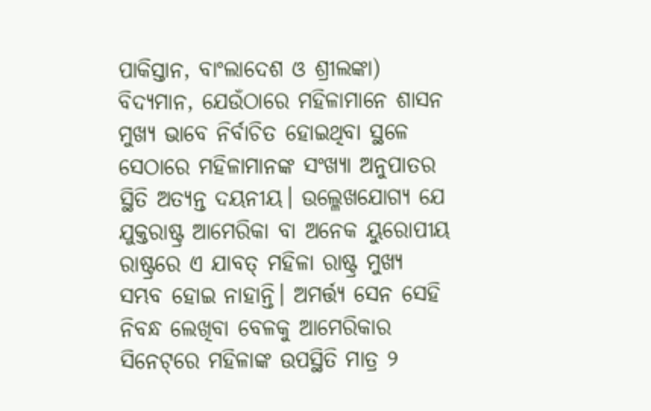ପାକିସ୍ତାନ, ବାଂଲାଦେଶ ଓ ଶ୍ରୀଲଙ୍କା) ବିଦ୍ୟମାନ, ଯେଉଁଠାରେ ମହିଳାମାନେ ଶାସନ ମୁଖ୍ୟ ଭାବେ ନିର୍ବାଚିତ ହୋଇଥିବା ସ୍ଥଳେ ସେଠାରେ ମହିଳାମାନଙ୍କ ସଂଖ୍ୟା ଅନୁପାତର ସ୍ଥିତି ଅତ୍ୟନ୍ତ ଦୟନୀୟ। ଉଲ୍ଳେଖଯୋଗ୍ୟ ଯେ ଯୁକ୍ତରାଷ୍ଟ୍ର ଆମେରିକା ବା ଅନେକ ୟୁରୋପୀୟ ରାଷ୍ଟ୍ରରେ ଏ ଯାବତ୍‌ ମହିଳା ରାଷ୍ଟ୍ର ମୁଖ୍ୟ ସମ୍ଭବ ହୋଇ ନାହାନ୍ତି। ଅମର୍ତ୍ତ୍ୟ ସେନ ସେହି ନିବନ୍ଧ ଲେଖିବା ବେଳକୁ ଆମେରିକାର ସିନେଟ୍‌ରେ ମହିଳାଙ୍କ ଉପସ୍ଥିତି ମାତ୍ର ୨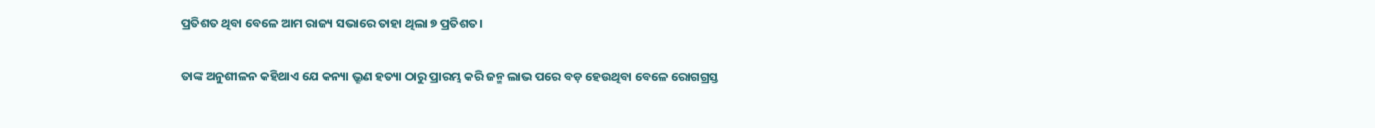ପ୍ରତିଶତ ଥିବା ବେଳେ ଆମ ରାଜ୍ୟ ସଭାରେ ତାହା ଥିଲା ୭ ପ୍ରତିଶତ।

ତାଙ୍କ ଅନୁଶୀଳନ କହିଥାଏ ଯେ କନ୍ୟା ଭ୍ରୂଣ ହତ୍ୟା ଠାରୁ ପ୍ରାରମ୍ଭ କରି ଜନ୍ମ ଲାଭ ପରେ ବଡ଼ ହେଉଥିବା ବେଳେ ରୋଗଗ୍ରସ୍ତ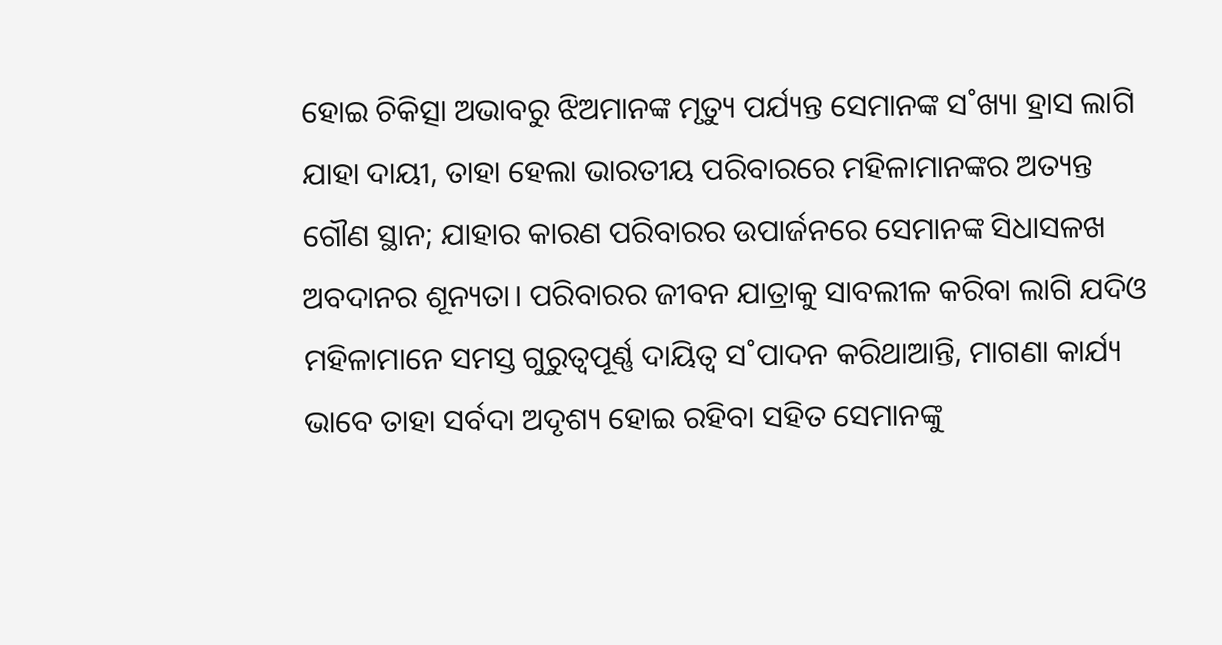ହୋଇ ଚିକିତ୍ସା ଅଭାବରୁ ଝିଅମାନଙ୍କ ମୃତ୍ୟୁ ପର୍ଯ୍ୟନ୍ତ ସେମାନଙ୍କ ସ˚ଖ୍ୟା ହ୍ରାସ ଲାଗି ଯାହା ଦାୟୀ, ତାହା ହେଲା ଭାରତୀୟ ପରିବାରରେ ମହିଳାମାନଙ୍କର ଅତ୍ୟନ୍ତ ଗୌଣ ସ୍ଥାନ; ଯାହାର କାରଣ ପରିବାରର ଉପାର୍ଜନରେ ସେମାନଙ୍କ ସିଧାସଳଖ ଅବଦାନର ଶୂନ୍ୟତା। ପରିବାରର ଜୀବନ ଯାତ୍ରାକୁ ସାବଲୀଳ କରିବା ଲାଗି ଯଦିଓ ମହିଳାମାନେ ସମସ୍ତ ଗୁରୁତ୍ବପୂର୍ଣ୍ଣ ଦାୟିତ୍ବ ସ˚ପାଦନ କରିଥାଆନ୍ତି, ମାଗଣା କାର୍ଯ୍ୟ ଭାବେ ତାହା ସର୍ବଦା ଅଦୃଶ୍ୟ ହୋଇ ରହିବା ସହିତ ସେମାନଙ୍କୁ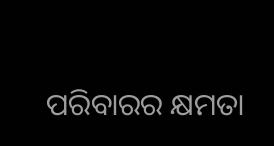ପରିବାରର କ୍ଷମତା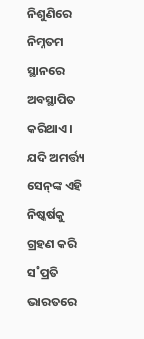ନିଶୁଣିରେ ନିମ୍ନତମ ସ୍ଥାନରେ ଅବସ୍ଥାପିତ କରିଥାଏ। ଯଦି ଅମର୍ତ୍ତ୍ୟ ସେନ୍‌ଙ୍କ ଏହି ନିଷ୍କର୍ଷକୁ ଗ୍ରହଣ କରି ସ˚ପ୍ରତି ଭାରତରେ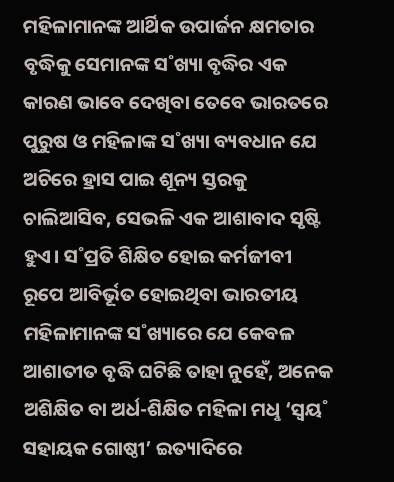ମହିଳାମାନଙ୍କ ଆର୍ଥିକ ଉପାର୍ଜନ କ୍ଷମତାର ବୃଦ୍ଧିକୁ ସେମାନଙ୍କ ସ˚ଖ୍ୟା ବୃଦ୍ଧିର ଏକ କାରଣ ଭାବେ ଦେଖିବା ତେବେ ଭାରତରେ ପୁରୁଷ ଓ ମହିଳାଙ୍କ ସ˚ଖ୍ୟା ବ୍ୟବଧାନ ଯେ ଅଚିରେ ହ୍ରାସ ପାଇ ଶୂନ୍ୟ ସ୍ତରକୁ ଚାଲିଆସିବ, ସେଭଳି ଏକ ଆଶାବାଦ ସୃଷ୍ଟି ହୁଏ। ସ˚ପ୍ରତି ଶିକ୍ଷିତ ହୋଇ କର୍ମଜୀବୀ ରୂପେ ଆବିର୍ଭୂତ ହୋଇଥିବା ଭାରତୀୟ ମହିଳାମାନଙ୍କ ସ˚ଖ୍ୟାରେ ଯେ କେବଳ ଆଶାତୀତ ବୃଦ୍ଧି ଘଟିଛି ତାହା ନୁହେଁ, ଅନେକ ଅଶିକ୍ଷିତ ବା ଅର୍ଧ-ଶିକ୍ଷିତ ମହିଳା ମଧୢ ‘ସ୍ବୟ˚ ସହାୟକ ଗୋଷ୍ଠୀ’ ଇତ୍ୟାଦିରେ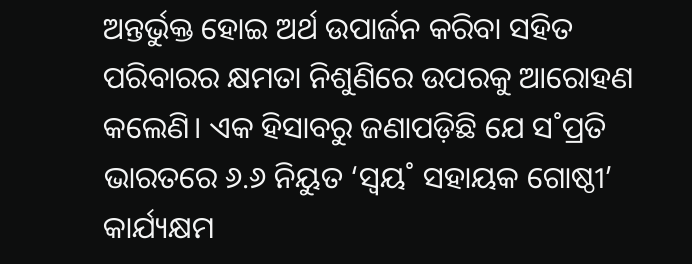ଅନ୍ତର୍ଭୁକ୍ତ ହୋଇ ଅର୍ଥ ଉପାର୍ଜନ କରିବା ସହିତ ପରିବାରର କ୍ଷମତା ନିଶୁଣିରେ ଉପରକୁ ଆରୋହଣ କଲେଣି। ଏକ ହିସାବରୁ ଜଣାପଡ଼ିଛି ଯେ ସ˚ପ୍ରତି ଭାରତରେ ୬.୬ ନିୟୁତ ‘ସ୍ବୟ˚ ସହାୟକ ଗୋଷ୍ଠୀ’ କାର୍ଯ୍ୟକ୍ଷମ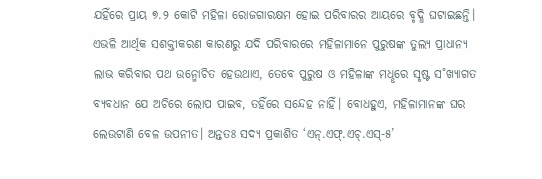ଯହିଁରେ ପ୍ରାୟ ୭.୨ କୋଟି ମହିଳା ରୋଜଗାରକ୍ଷମ ହୋଇ ପରିବାରର ଆୟରେ ବୃଦ୍ଧି ଘଟାଇଛନ୍ତି। ଏଭଳି ଆର୍ଥିକ ସଶକ୍ତୀକରଣ କାରଣରୁ ଯଦି ପରିବାରରେ ମହିଳାମାନେ ପୁରୁଷଙ୍କ ତୁଲ୍ୟ ପ୍ରାଧାନ୍ୟ ଲାଭ କରିବାର ପଥ ଉନ୍ମୋଚିତ ହେଉଥାଏ, ତେବେ ପୁରୁଷ ଓ ମହିଳାଙ୍କ ମଧୢରେ ସୃଷ୍ଟ ସ˚ଖ୍ୟାଗତ ବ୍ୟବଧାନ ଯେ ଅଚିରେ ଲୋପ ପାଇବ, ତହିଁରେ ସନ୍ଦେହ ନାହିଁ। ବୋଧହୁଏ, ମହିଳାମାନଙ୍କ ଘର ଲେଉଟାଣି ବେଳ ଉପନୀତ। ଅନ୍ତତଃ ସଦ୍ୟ ପ୍ରକାଶିତ ‘ଏନ୍‌.ଏଫ୍‌.ଏଚ୍‌.ଏସ୍‌-୫’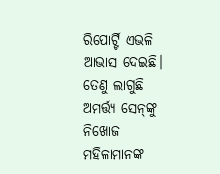ରିପୋର୍ଟ‌୍ଟି ଏଭଳି ଆଭାସ ଦେଇଛି। ତେଣୁ ଲାଗୁଛି ଅମର୍ତ୍ତ୍ୟ ସେନ୍‌ଙ୍କୁ ନିଖୋଜ ମହିଳାମାନଙ୍କ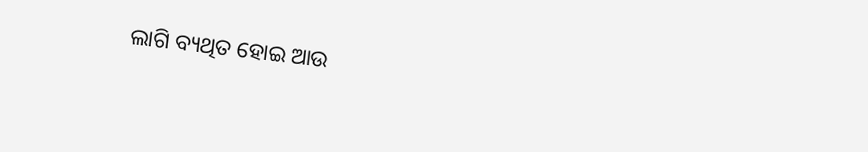ଲାଗି ବ୍ୟଥିତ ହୋଇ ଆଉ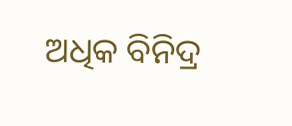ଅଧିକ ବିନିଦ୍ର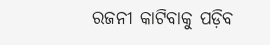ରଜନୀ କାଟିବାକୁ ପଡ଼ିବ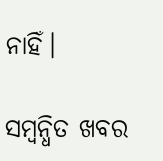ନାହିଁ।

ସମ୍ବନ୍ଧିତ ଖବର